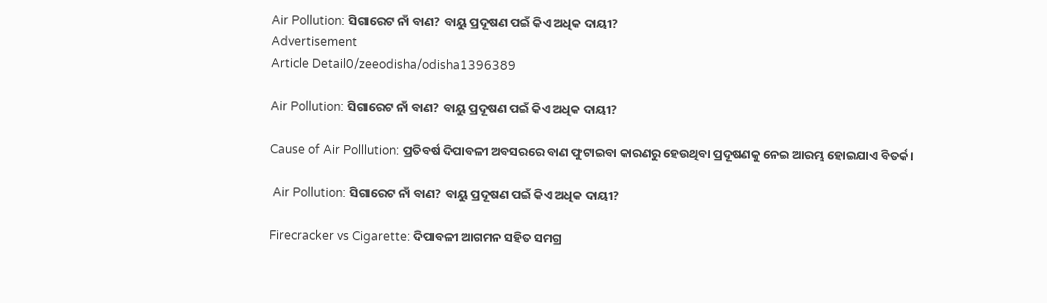Air Pollution: ସିଗାରେଟ ନାଁ ବାଣ? ବାୟୁ ପ୍ରଦୂଷଣ ପଇଁ କିଏ ଅଧିକ ଦାୟୀ?
Advertisement
Article Detail0/zeeodisha/odisha1396389

Air Pollution: ସିଗାରେଟ ନାଁ ବାଣ? ବାୟୁ ପ୍ରଦୂଷଣ ପଇଁ କିଏ ଅଧିକ ଦାୟୀ?

Cause of Air Polllution: ପ୍ରତିବର୍ଷ ଦିପାବଳୀ ଅବସରରେ ବାଣ ଫୁଟାଇବା କାରଣରୁ ହେଉଥିବା ପ୍ରଦୂଷଣକୁ ନେଇ ଆରମ୍ଭ ହୋଇଯାଏ ବିତର୍କ।

 Air Pollution: ସିଗାରେଟ ନାଁ ବାଣ? ବାୟୁ ପ୍ରଦୂଷଣ ପଇଁ କିଏ ଅଧିକ ଦାୟୀ?

Firecracker vs Cigarette: ଦିପାବଳୀ ଆଗମନ ସହିତ ସମଗ୍ର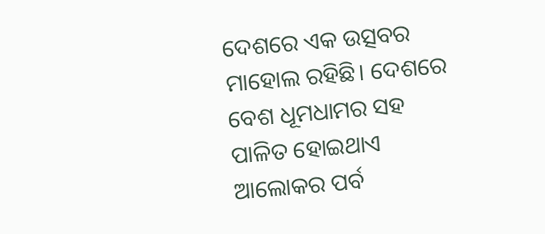ଦେଶରେ ଏକ ଉତ୍ସବର ମାହୋଲ ରହିଛି। ଦେଶରେ ବେଶ ଧୂମଧାମର ସହ ପାଳିତ ହୋଇଥାଏ ଆଲୋକର ପର୍ବ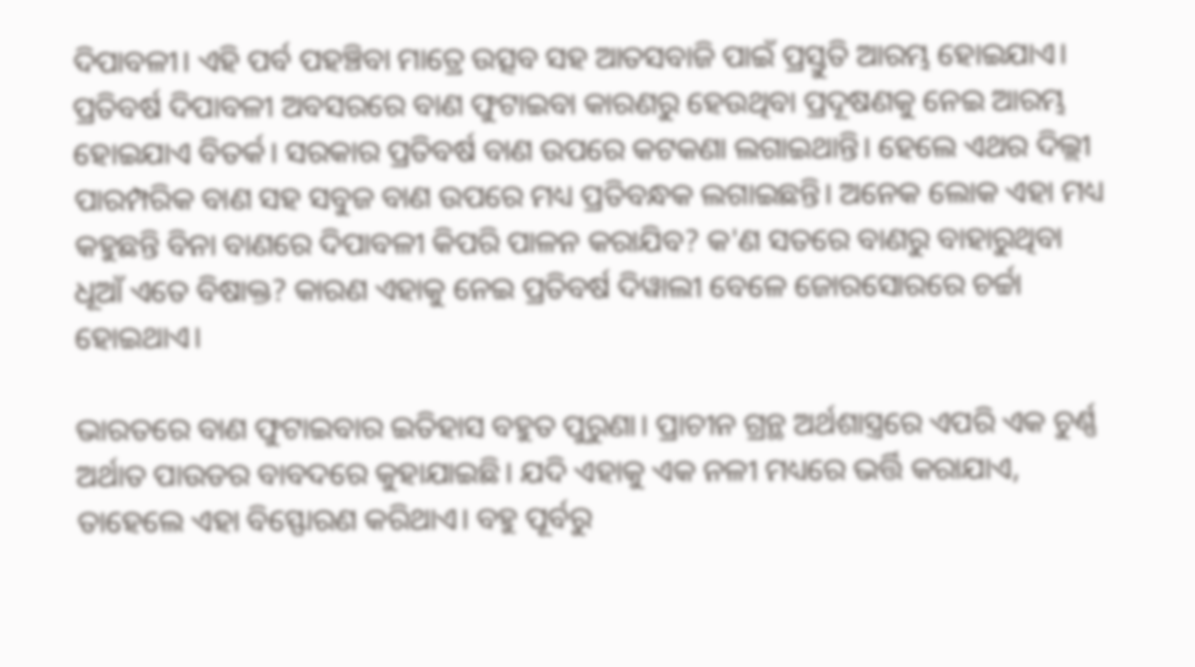ଦିପାବଳୀ। ଏହି ପର୍ବ ପହଞ୍ଚିବା ମାତ୍ରେ ଉତ୍ସବ ସହ ଆତସବାଜି ପାଇଁ ପ୍ରସ୍ତୁତି ଆରମ୍ଭ ହୋଇଯାଏ। ପ୍ରତିବର୍ଷ ଦିପାବଳୀ ଅବସରରେ ବାଣ ଫୁଟାଇବା କାରଣରୁ ହେଉଥିବା ପ୍ରଦୂଷଣକୁ ନେଇ ଆରମ୍ଭ ହୋଇଯାଏ ବିତର୍କ। ସରକାର ପ୍ରତିବର୍ଷ ବାଣ ଉପରେ କଟକଣା ଲଗାଇଥାନ୍ତି। ହେଲେ ଏଥର ଦିଲ୍ଲୀ ପାରମ୍ପରିକ ବାଣ ସହ ସବୁଜ ବାଣ ଉପରେ ମଧ୍ୟ ପ୍ରତିବନ୍ଧକ ଲଗାଇଛନ୍ତି। ଅନେକ ଲୋକ ଏହା ମଧ୍ୟ କହୁଛନ୍ତି ବିନା ବାଣରେ ଦିପାବଳୀ କିପରି ପାଳନ କରାଯିବ? କ'ଣ ସତରେ ବାଣରୁ ବାହାରୁଥିବା ଧୂଆଁ ଏତେ ବିଷାକ୍ତ? କାରଣ ଏହାକୁ ନେଇ ପ୍ରତିବର୍ଷ ଦିୱାଲୀ ବେଳେ ଜୋରସୋରରେ ଚର୍ଚ୍ଚା ହୋଇଥାଏ।

ଭାରତରେ ବାଣ ଫୁଟାଇବାର ଇତିହାସ ବହୁତ ପୁରୁଣା। ପ୍ରାଚୀନ ଗ୍ରନ୍ଥ ଅର୍ଥଶାସ୍ତ୍ରରେ ଏପରି ଏକ ଚୁର୍ଣ୍ଣ ଅର୍ଥାତ ପାଉଡର ବାବଦରେ କୁହାଯାଇଛି। ଯଦି ଏହାକୁ ଏକ ନଳୀ ମଧ୍ୟରେ ଭର୍ତ୍ତି କରାଯାଏ, ତାହେଲେ ଏହା ବିସ୍ଫୋରଣ କରିଥାଏ। ବହୁ ପୂର୍ବରୁ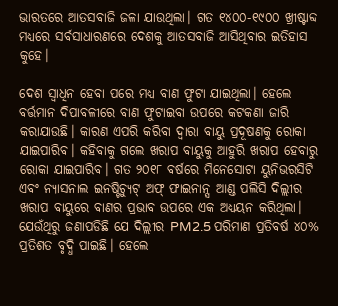ଭାରତରେ ଆତସବାଜି ଜଳା ଯାଉଥିଲା। ଗତ ୧୪୦୦-୧୯୦୦ ଖ୍ରୀଷ୍ଟାବ୍ଦ ମଧ୍ୟରେ ସର୍ବସାଧାରଣରେ ଦେଶକୁ ଆତସବାଜି ଆସିଥିବାର ଇତିହାସ କୁହେ।

ଦେଶ ସ୍ୱାଧିନ ହେବା ପରେ ମଧ୍ୟ ବାଣ ଫୁଟା ଯାଇଥିଲା। ହେଲେ ବର୍ତ୍ତମାନ ଦିପାବଳୀରେ ବାଣ ଫୁଟାଇବା ଉପରେ କଟକଣା ଜାରି କରାଯାଉଛି। କାରଣ ଏପରି କରିବା ଦ୍ୱାରା ବାୟୁ ପ୍ରଦୂଷଣକୁ ରୋକା ଯାଇପାରିବ। କହିବାକୁ ଗଲେ ଖରାପ ବାୟୁକୁ ଆହୁରି ଖରାପ ହେବାରୁ ରୋକା ଯାଇପାରିବ। ଗତ ୨୦୧୮ ବର୍ଷରେ ମିନେସୋଟା ୟୁନିଭରସିଟି ଏବଂ ନ୍ୟାସନାଲ ଇନଷ୍ଟିଚ୍ୟୁଟ୍ ଅଫ୍ ଫାଇନାନ୍ସ ଆଣ୍ଡ ପଲିସି ଦିଲ୍ଲୀର ଖରାପ ବାୟୁରେ ବାଣର ପ୍ରଭାବ ଉପରେ ଏକ ଅଧ୍ୟୟନ କରିଥିଲା। ଯେଉଁଥିରୁ ଜଣାପଡିଛି ଯେ ଦିଲ୍ଲୀର PM2.5 ପରିମାଣ ପ୍ରତିବର୍ଷ ୪୦% ପ୍ରତିଶତ ବୃଦ୍ଧି ପାଇଛି। ହେଲେ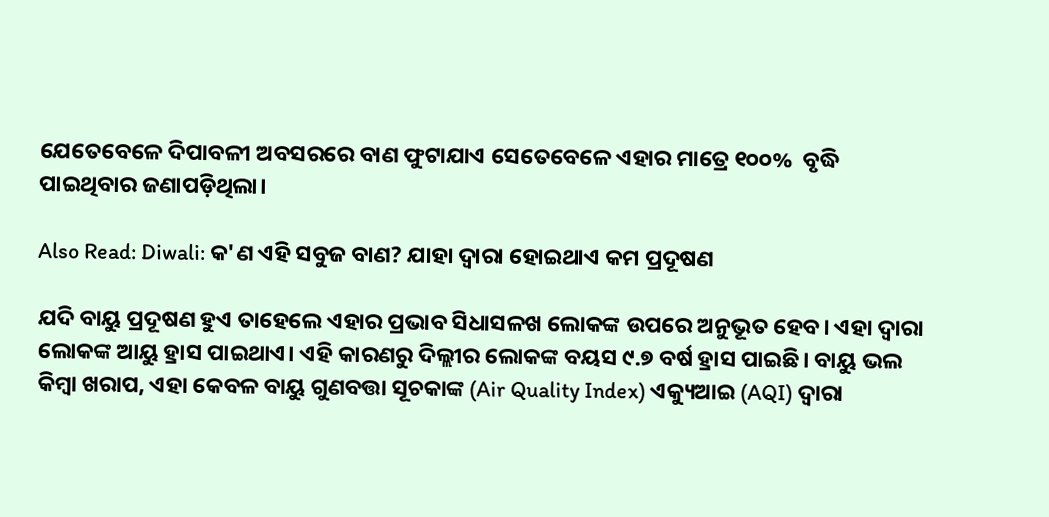ଯେତେବେଳେ ଦିପାବଳୀ ଅବସରରେ ବାଣ ଫୁଟାଯାଏ ସେତେବେଳେ ଏହାର ମାତ୍ରେ ୧୦୦%  ବୃଦ୍ଧି ପାଇଥିବାର ଜଣାପଡ଼ିଥିଲା।

Also Read: Diwali: କ'ଣ ଏହି ସବୁଜ ବାଣ? ଯାହା ଦ୍ୱାରା ହୋଇଥାଏ କମ ପ୍ରଦୂଷଣ

ଯଦି ବାୟୁ ପ୍ରଦୂଷଣ ହୁଏ ତାହେଲେ ଏହାର ପ୍ରଭାବ ସିଧାସଳଖ ଲୋକଙ୍କ ଉପରେ ଅନୁଭୂତ ହେବ। ଏହା ଦ୍ୱାରା ଲୋକଙ୍କ ଆୟୁ ହ୍ରାସ ପାଇଥାଏ। ଏହି କାରଣରୁ ଦିଲ୍ଲୀର ଲୋକଙ୍କ ବୟସ ୯.୭ ବର୍ଷ ହ୍ରାସ ପାଇଛି। ବାୟୁ ଭଲ କିମ୍ବା ଖରାପ, ଏହା କେବଳ ବାୟୁ ଗୁଣବତ୍ତା ସୂଚକାଙ୍କ (Air Quality Index) ଏକ୍ୟୁଆଇ (AQI) ଦ୍ୱାରା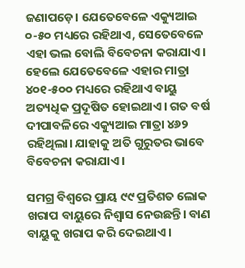ଜଣାପଡ଼େ। ଯେତେବେଳେ ଏକ୍ୟୁଆଇ ୦-୫୦ ମଧ୍ୟରେ ରହିଥାଏ, ସେତେବେଳେ ଏହା ଭଲ ବୋଲି ବିବେଚନା କରାଯାଏ। ହେଲେ ଯେତେବେଳେ ଏହାର ମାତ୍ରା ୪୦୧-୫୦୦ ମଧ୍ୟରେ ରହିଥାଏ ବାୟୁ ଅତ୍ୟଧିକ ପ୍ରଦୂଷିତ ହୋଇଥାଏ। ଗତ ବର୍ଷ ଦୀପାବଳିରେ ଏକ୍ୟୁଆଇ ମାତ୍ରା ୪୬୨ ରହିଥିଲା। ଯାହାକୁ ଅତି ଗୁରୁତର ଭାବେ ବିବେଚନା କରାଯାଏ।

ସମଗ୍ର ବିଶ୍ୱରେ ପ୍ରାୟ ୯୯ ପ୍ରତିଶତ ଲୋକ ଖରାପ ବାୟୁରେ ନିଶ୍ୱାସ ନେଉଛନ୍ତି। ବାଣ ବାୟୁକୁ ଖରାପ କରି ଦେଇଥାଏ।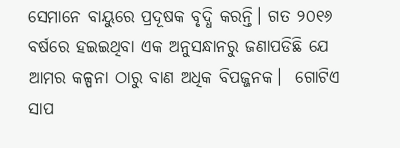ସେମାନେ ବାୟୁରେ ପ୍ରଦୂଷକ ବୃଦ୍ଧି କରନ୍ତି। ଗତ ୨୦୧୬ ବର୍ଷରେ ହଇଇଥିବା ଏକ ଅନୁସନ୍ଧାନରୁ ଜଣାପଡିଛି ଯେ ଆମର କଳ୍ପନା ଠାରୁ ବାଣ ଅଧିକ ବିପଜ୍ଜନକ।  ଗୋଟିଏ ସାପ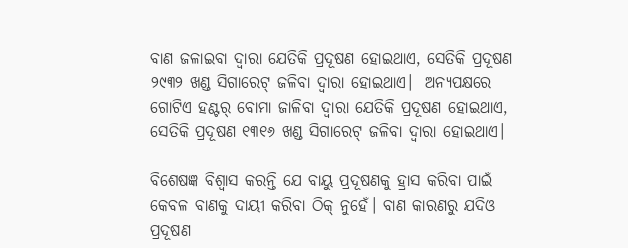ବାଣ ଜଳାଇବା ଦ୍ୱାରା ଯେତିକି ପ୍ରଦୂଷଣ ହୋଇଥାଏ, ସେତିକି ପ୍ରଦୂଷଣ ୨୯୩୨ ଖଣ୍ଡ ସିଗାରେଟ୍ ଜଳିବା ଦ୍ୱାରା ହୋଇଥାଏ।  ଅନ୍ୟପକ୍ଷରେ ଗୋଟିଏ ହଣ୍ଟର୍ ବୋମା ଜାଳିବା ଦ୍ୱାରା ଯେତିକି ପ୍ରଦୂଷଣ ହୋଇଥାଏ, ସେତିକି ପ୍ରଦୂଷଣ ୧୩୧୬ ଖଣ୍ଡ ସିଗାରେଟ୍ ଜଳିବା ଦ୍ୱାରା ହୋଇଥାଏ।

ବିଶେଷଜ୍ଞ ବିଶ୍ୱାସ କରନ୍ତି ଯେ ବାୟୁ ପ୍ରଦୂଷଣକୁ ହ୍ରାସ କରିବା ପାଇଁ କେବଳ ବାଣକୁ ଦାୟୀ କରିବା ଠିକ୍ ନୁହେଁ। ବାଣ କାରଣରୁ ଯଦିଓ ପ୍ରଦୂଷଣ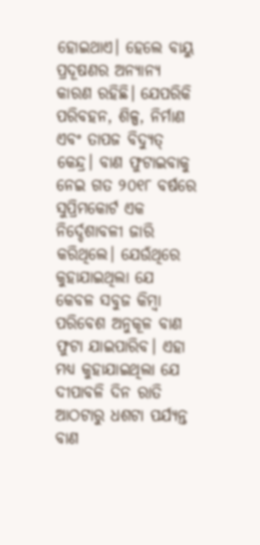ହୋଇଥାଏ। ହେଲେ ବାୟୁ ପ୍ରଦୂଷଣର ଅନ୍ୟାନ୍ୟ କାରଣ ରହିଛି। ଯେପରିକି ପରିବହନ, ଶିଳ୍ପ, ନିର୍ମାଣ ଏବଂ ତାପଜ ବିଦ୍ୟୁତ୍ କେନ୍ଦ୍ର। ବାଣ ଫୁଟାଇବାକୁ ନେଇ ଗତ ୨୦୧୮ ବର୍ଷରେ ସୁପ୍ରିମକୋର୍ଟ ଏକ ନିର୍ଦ୍ଦେଶାବଳୀ ଜାରି କରିଥିଲେ। ଯେଉଁଥିରେ କୁହାଯାଇଥିଲା ଯେ କେବଳ ସବୁଜ କିମ୍ବା ପରିବେଶ ଅନୁକୂଳ ବାଣ ଫୁଟା ଯାଇପାରିବ। ଏହା ମଧ୍ୟ କୁହାଯାଇଥିଲା ଯେ ଦୀପାବଳି ଦିନ ରାତି ଆଠଟାରୁ ଧଶଟା ପର୍ଯ୍ୟନ୍ତ ବାଣ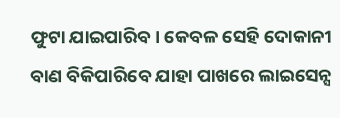ଫୁଟା ଯାଇପାରିବ। କେବଳ ସେହି ଦୋକାନୀ ବାଣ ବିକିପାରିବେ ଯାହା ପାଖରେ ଲାଇସେନ୍ସ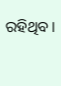ରହିଥିବ।